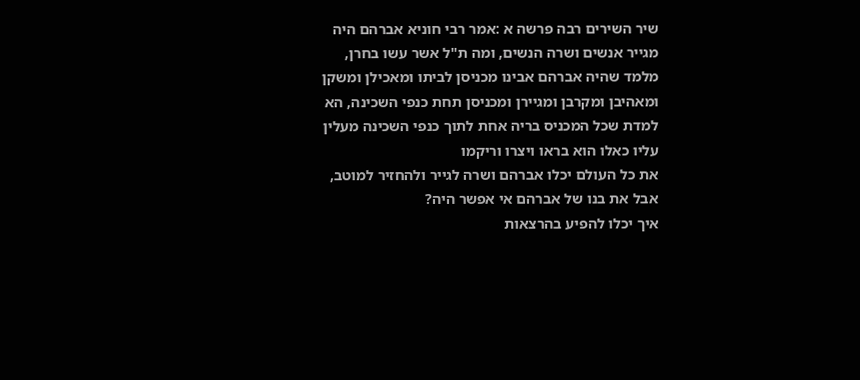שיר השירים רבה פרשה א :אמר רבי חוניא אברהם היה מגייר אנשים ושרה הנשים, ומה ת"ל אשר עשו בחרן, מלמד שהיה אברהם אבינו מכניסן לביתו ומאכילן ומשקן ומאהיבן ומקרבן ומגיירן ומכניסן תחת כנפי השכינה, הא למדת שכל המכניס בריה אחת לתוך כנפי השכינה מעלין עליו כאלו הוא בראו ויצרו וריקמו
את כל העולם יכלו אברהם ושרה לגייר ולהחזיר למוטב, אבל את בנו של אברהם אי אפשר היה?
איך יכלו להפיע בהרצאות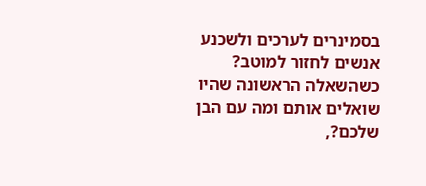בסמינרים לערכים ולשכנע אנשים לחזור למוטב? כשהשאלה הראשונה שהיו שואלים אותם ומה עם הבן שלכם?,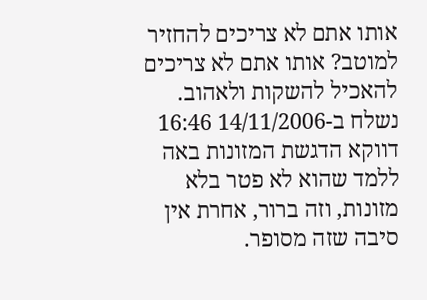אותו אתם לא צריכים להחזיר למוטב? אותו אתם לא צריכים להאכיל להשקות ולאהוב.
נשלח ב-14/11/2006 16:46
דווקא הדגשת המזונות באה ללמד שהוא לא פטר בלא מזונות, וזה ברור, אחרת אין סיבה שזה מסופר.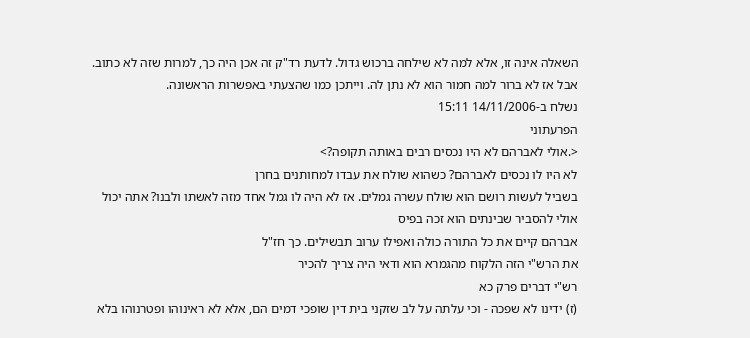השאלה אינה זו, אלא למה לא שילחה ברכוש גדול. לדעת רד"ק זה אכן היה כך, למרות שזה לא כתוב. אבל אז לא ברור למה חמור הוא לא נתן לה. וייתכן כמו שהצעתי באפשרות הראשונה.
נשלח ב-14/11/2006 15:11
הפרעתוני
<.אולי לאברהם לא היו נכסים רבים באותה תקופה?>
לא היו לו נכסים לאברהם? כשהוא שולח את עבדו למחותנים בחרן
בשביל לעשות רושם הוא שולח עשרה גמלים. אז לא היה לו גמל אחד מזה לאשתו ולבנו? אתה יכול אולי להסביר שבינתים הוא זכה בפיס
אברהם קיים את כל התורה כולה ואפילו ערוב תבשילים. כך חז"ל
את הרש"י הזה הלקוח מהגמרא הוא ודאי היה צריך להכיר
רש"י דברים פרק כא
(ז) ידינו לא שפכה - וכי עלתה על לב שזקני בית דין שופכי דמים הם, אלא לא ראינוהו ופטרנוהו בלא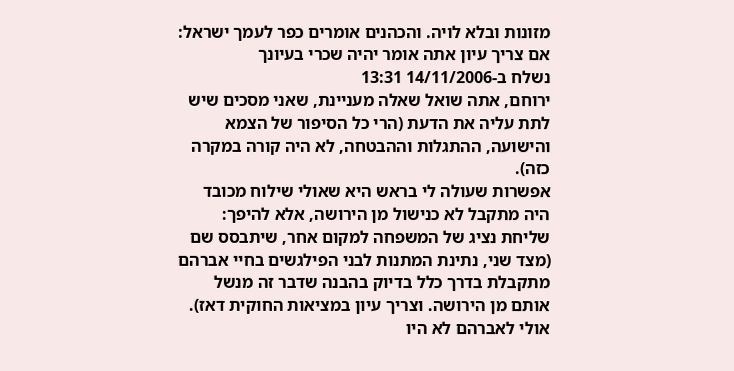מזונות ובלא לויה. והכהנים אומרים כפר לעמך ישראל:
אם צריך עיון אתה אומר יהיה שכרי בעיונך
נשלח ב-14/11/2006 13:31
ירוחם, אתה שואל שאלה מעניינת, שאני מסכים שיש לתת עליה את הדעת (הרי כל הסיפור של הצמא והישועה, ההתגלות וההבטחה, לא היה קורה במקרה כזה).
אפשרות שעולה לי בראש היא שאולי שילוח מכובד היה מתקבל לא כנישול מן הירושה, אלא להיפך: שליחת נציג של המשפחה למקום אחר, שיתבסס שם (מצד שני, נתינת המתנות לבני הפילגשים בחיי אברהם מתקבלת בדרך כלל בדיוק בהבנה שדבר זה מנשל אותם מן הירושה. וצריך עיון במציאות החוקית דאז).
אולי לאברהם לא היו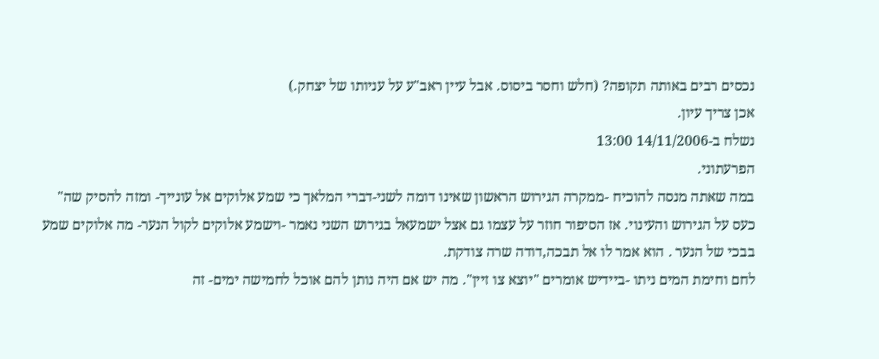נכסים רבים באותה תקופה? (חלש וחסר ביסוס. אבל עיין ראב"ע על עניותו של יצחק.)
אכן צריך עיון.
נשלח ב-14/11/2006 13:00
הפרעתוני.
במה שאתה מנסה להוכיח -ממקרה הגירוש הראשון שאינו דומה לשני-דברי המלאך כי שמע אלוקים אל עונייך- ומזה להסיק שה" כעס על הגירוש והעינוי. אז הסיפור חוזר על עצמו גם אצל ישמעאל בגירוש השני נאמר -וישמע אלוקים לקול הנער- מה אלוקים שמע בבכי של הנער . הוא אמר לו אל תבכה,דודה שרה צודקת.
לחם וחימת המים ניתו -ביידיש אומרים "יוצא צו זיין". מה יש אם היה נותן להם אוכל לחמישה ימים- זה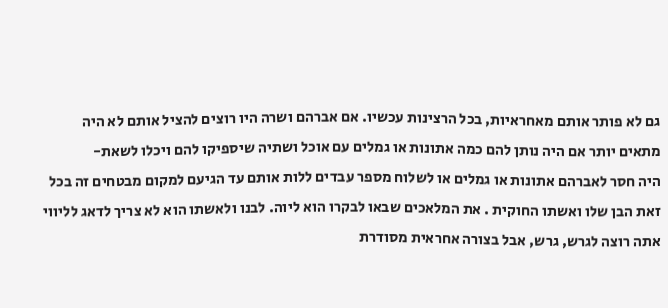גם לא פותר אותם מאחראיות, בכל הרצינות עכשיו. אם אברהם ושרה היו רוצים להציל אותם לא היה מתאים יותר אם היה נותן להם כמה אתונות או גמלים עם אוכל ושתיה שיספיקו להם ויכלו לשאת-
היה חסר לאברהם אתונות או גמלים או לשלוח מספר עבדים ללות אותם עד הגיעם למקום מבטחים זה בכל זאת הבן שלו ואשתו החוקית . את המלאכים שבאו לבקרו הוא ליוה. לבנו ולאשתו הוא לא צריך לדאג לליווי
אתה רוצה לגרש, גרש, אבל בצורה אחראית מסודרת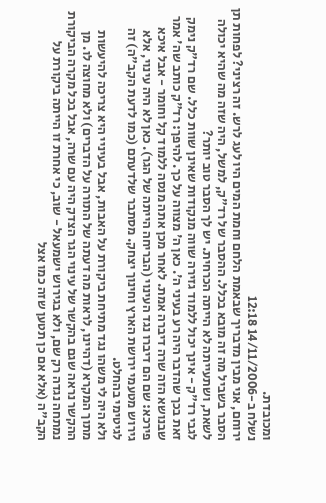ומכובדת.
נשלח ב-14/11/2006 12:18
ירוחם, אני מבין מדבריך שבאמת הלחם וחמת המים היו לעג לרש. זה רציני? לפחות תן הסבר בשביל מה זה מובא בכלל. ההסבר של רד"ק, למשל, היה שזה מה שהיא יכולה לשאת, ושתעייתה לא הייתה הכרחית. יש לך הסבר טוב יותר?
לגבי רד"ק - אינך יכול ללמוד גזירה שווה מנקודות שאינן שוות כלל. שם רד"ק נימק זאת בכך שהדבר היה רע בעיני ה'. כאן ה' מצווה על כך. להיפך: רד"ק כותב שה' אמר שבנושא הזה שרה דיברה אמת. לאחר מכן אתה מנסה ללמוד קל וחומר - אבל איכא פירכא: שם הם דיברו נגד העינוי (הבריחה הייתה של הגר). כאן לא היה עינוי, אלא גירוש מטעמי ירושת הארץ וחינוך יצחק. מסתבר שלדעתם (כמו לדעת הקב"ה) זה לגיטימי בהחלט.
ולא היה לי משהו נגד מתיחת ביקורת על האבות, אבל בעיניי היא צריכה להיעשות מתוך המקרא (דהיינו, לראות מה דעתה של התורה על הדברים) ולא מחוצה לו. מן ההקשר נראה שגם בהקשר של עינוי הגר הצדק היה עם שרה, אבל בכל מקרה הביקורת נמתחה נגדה רק שם, ולא בגירוש ישמעאל - שוב, כי אחרת זו הייתה ביקורת על הקב"ה (אלא אם כן תטען שזה כמו אצל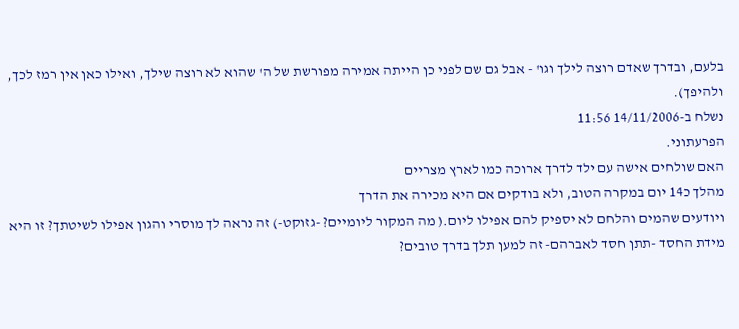בלעם, ובדרך שאדם רוצה לילך וגו' - אבל גם שם לפני כן הייתה אמירה מפורשת של ה' שהוא לא רוצה שילך, ואילו כאן אין רמז לכך, ולהיפך).
נשלח ב-14/11/2006 11:56
הפרעתוני.
האם שולחים אישה עם ילד לדרך ארוכה כמו לארץ מצריים
מהלך כ14 יום במקרה הטוב, ולא בודקים אם היא מכירה את הדרך
ויודעים שהמים והלחם לא יספיק להם אפילו ליום.( מה המקור ליומיים? -גזוקט-) זה נראה לך מוסרי והגון אפילו לשיטתך? זו היא מידת החסד -תתן חסד לאברהם- זה למען תלך בדרך טובים?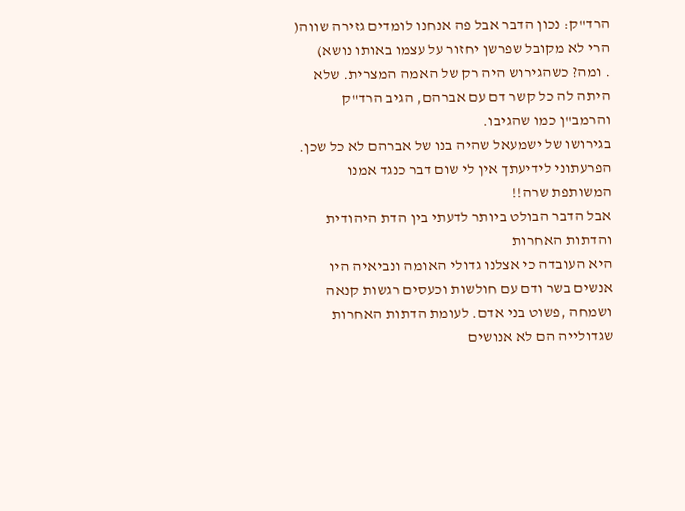הרד"ק: נכון הדבר אבל פה אנחנו לומדים גזירה שווה( הרי לא מקובל שפרשן יחזור על עצמו באותו נושא)
. ומה? כשהגירוש היה רק של האמה המצרית. שלא היתה לה כל קשר דם עם אברהם, הגיב הרד"ק והרמב"ן כמו שהגיבו.
בגירושו של ישמעאל שהיה בנו של אברהם לא כל שכן.
הפרעתוני לידיעתך אין לי שום דבר כנגד אמנו המשותפת שרה!!
אבל הדבר הבולט ביותר לדעתי בין הדת היהודית והדתות האחרות
היא העובדה כי אצלנו גדולי האומה ונביאיה היו אנשים בשר ודם עם חולשות וכעסים רגשות קנאה ושמחה ,פשוט בני אדם. לעומת הדתות האחרות שגדולייה הם לא אנושים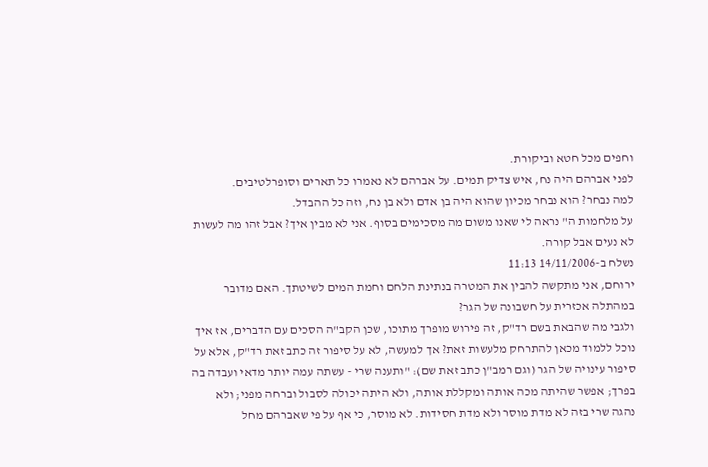וחפים מכל חטא וביקורת.
לפני אברהם היה נח, איש צדיק תמים. על אברהם לא נאמרו כל תארים וסופרלטיבים.
למה נבחר? הוא נבחר מכיון שהוא היה בן אדם ולא בן נח, וזה כל ההבדל.
על מלחמות ה" נראה לי שאנו משום מה מסכימים בסוף. אני לא מבין איך? אבל זהו מה לעשות לא נעים אבל קורה.
נשלח ב-14/11/2006 11:13
ירוחם, אני מתקשה להבין את המטרה בנתינת הלחם וחמת המים לשיטתך. האם מדובר במהתלה אכזרית על חשבונה של הגר?
ולגבי מה שהבאת בשם רד"ק, זה פירוש מופרך מתוכו, שכן הקב"ה הסכים עם הדברים, אז איך נוכל ללמוד מכאן להתרחק מלעשות זאת? אך למעשה, לא על סיפור זה כתב זאת רד"ק, אלא על סיפור עינויה של הגר (וגם רמב"ן כתב זאת שם): "ותענה שרי - עשתה עמה יותר מדאי ועבדה בה בפרך; אפשר שהיתה מכה אותה ומקללת אותה, ולא היתה יכולה לסבול וברחה מפני; ולא נהגה שרי בזה לא מדת מוסר ולא מדת חסידות. לא מוסר, כי אף על פי שאברהם מחל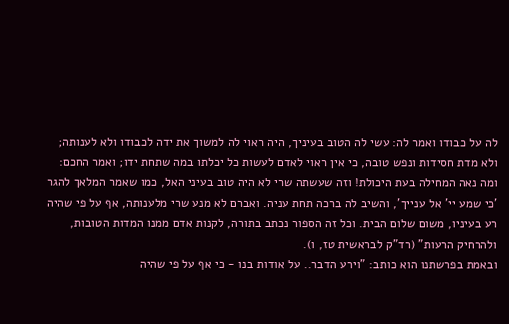לה על כבודו ואמר לה: עשי לה הטוב בעיניך, היה ראוי לה למשוך את ידה לכבודו ולא לענותה; ולא מדת חסידות ונפש טובה, כי אין ראוי לאדם לעשות כל יכלתו במה שתחת ידו; ואמר החכם: ומה נאה המחילה בעת היכולת! וזה שעשתה שרי לא היה טוב בעיני האל, כמו שאמר המלאך להגר 'כי שמע יי' אל ענייך', והשיב לה ברכה תחת עניה. ואברם לא מנע שרי מלענותה, אף על פי שהיה רע בעיניו, משום שלום הבית. וכל זה הספור נכתב בתורה, לקנות אדם ממנו המדות הטובות, ולהרחיק הרעות" (רד"ק לבראשית טז, ו).
ובאמת בפרשתנו הוא כותב: "וירע הדבר.. על אודות בנו - כי אף על פי שהיה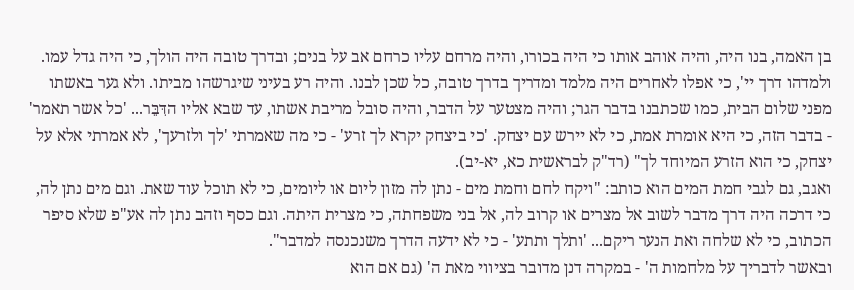בן האמה, בנו היה, והיה אוהב אותו כי היה בכורו, והיה מרחם עליו כרחם אב על בנים; ובדרך טובה היה הולך, כי היה גדל עמו. ולמדהו דרך יי', כי אפלו לאחרים היה מלמד ומדריך בדרך טובה, כל שכן לבנו. והיה רע בעיני שיגרשהו מביתו. ולא גער באשתו מפני שלום הבית, כמו שכתבנו בדבר הגר; והיה מצטער על הדבר, והיה סובל מריבת אשתו, עד שבא אליו הדִּבֵּר... 'כל אשר תאמר' - בדבר הזה, כי היא אומרת אמת, כי לא יירש עם יצחק. 'כי ביצחק יקרא לך זרע' - כי מה שאמרתי 'לך ולזרעך', לא אמרתי אלא על יצחק, כי הוא הזרע המיוחד לך" (רד"ק לבראשית כא, יא-יב).
ואגב, גם לגבי חמת המים הוא כותב: "ויקח לחם וחמת מים - נתן לה מזון ליום או ליומים, כי לא תוכל עוד שאת. וגם מים נתן לה, כי דרכה היה דרך מדבר לשוב אל מצרים או קרוב לה, אל בני משפחתה, כי מצרית היתה. וגם כסף וזהב נתן לה אע"פ שלא סיפר הכתוב, כי לא שלחה ואת הנער ריקם... 'ותלך ותתע' - כי לא ידעה הדרך משנכנסה למדבר".
ובאשר לדבריך על מלחמות ה' - במקרה דנן מדובר בציווי מאת ה' (גם אם הוא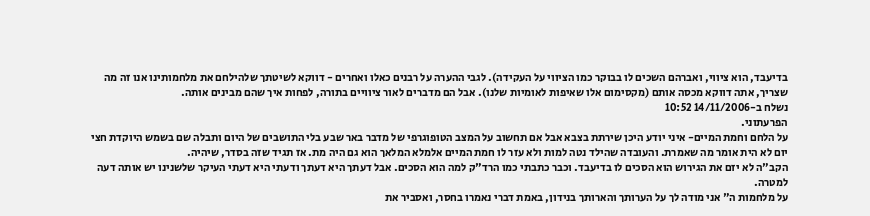בדיעבד, הוא ציווי, ואברהם השכים לו בבוקר כמו הציווי על העקידה). לגבי ההערה על רבנים כאלו ואחרים - דווקא לשיטתך שלהילחם את מלחמותינו אנו זה מה שצריך, אתה דווקא מכסה אותם (מקסימום אלו שאיפות לאומיות שלנו). אבל הם מדברים לאור ציוויים בתורה, לפחות איך שהם מבינים אותה.
נשלח ב-14/11/2006 10:52
הפרעתוני.
על הלחם וחמת המיים- איני יודע היכן שירתת בצבא אבל אם תחשוב על המצב הטופוגרפי של מדבר באר שבע בלי התושבים של היום ותבלה שם בשמש היוקדת חצי יום לא הית אומר מה שאמרת. והעובדה שהילד נטה למות ולא עזר לו חמת המיים אלמלא המלאך הוא גם היה מת. אז תגיד שזה בסדר, שיהיה.
הקב"ה לא יזם את הגירוש הוא הסכים לו בדיעבד. וכבר כתבתי כמו הרד"ק למה הוא הסכים. אבל דעתך היא דעתך ודעתי היא דעתי העיקר שלשנינו יש אותה דעה למטרה.
על מלחמות ה" אני מודה לך על הערותך והארותך בנידון, באמת דברי נאמרו בחסר, ואסביר את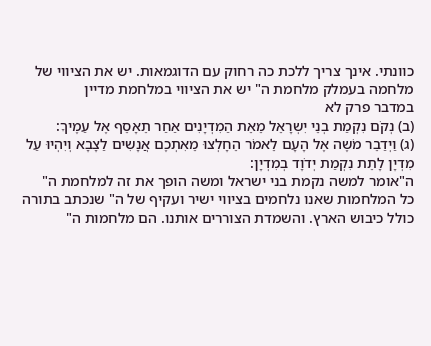כוונתי. אינך צריך ללכת כה רחוק עם הדוגמאות. יש את הציווי של מלחמה בעמלק מלחמת ה" יש את הציווי במלחמת מדיין
במדבר פרק לא
(ב) נְקֹם נִקְמַת בְנֵי יִשְרָאֵל מֵאֵת הַמִדְיָנִים אַחַר תֵאָסֵף אֶל עַמֶיךָ:
(ג) וַיְדַבֵר מֹשֶה אֶל הָעָם לֵאמֹר הֵחָלְצוּ מֵאִתְכֶם אֲנָשִים לַצָבָא וְיִהְיוּ עַל מִדְיָן לָתֵת נִקְמַת יְדֹוָד בְמִדְיָן:
ה"אומר למשה נקמת בני ישראל ומשה הופך את זה למלחמת ה"
כל המלחמות שאנו נלחמים בציווי ישיר ועקיף של ה" שנכתב בתורה
כולל כיבוש הארץ. והשמדת הצוררים אותנו. הם מלחמות ה"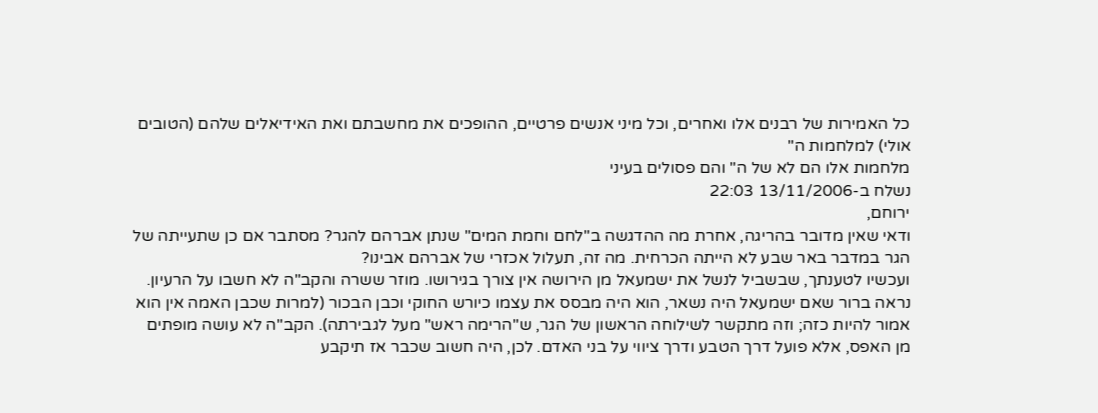כל האמירות של רבנים אלו ואחרים, וכל מיני אנשים פרטיים, ההופכים את מחשבתם ואת האידיאלים שלהם (הטובים אולי) למלחמות ה"
מלחמות אלו הם לא של ה" והם פסולים בעיני
נשלח ב-13/11/2006 22:03
ירוחם,
ודאי שאין מדובר בהריגה, אחרת מה ההדגשה ב"לחם וחמת המים" שנתן אברהם להגר? מסתבר אם כן שתעייתה של הגר במדבר באר שבע לא הייתה הכרחית. מה זה, תעלול אכזרי של אברהם אבינו?
ועכשיו לטענתך, שבשביל לנשל את ישמעאל מן הירושה אין צורך בגירושו. מוזר ששרה והקב"ה לא חשבו על הרעיון. נראה ברור שאם ישמעאל היה נשאר, הוא היה מבסס את עצמו כיורש החוקי וכבן הבכור (למרות שכבן האמה אין הוא אמור להיות כזה; וזה מתקשר לשילוחה הראשון של הגר, ש"הרימה ראש" מעל לגבירתה). הקב"ה לא עושה מופתים מן האפס, אלא פועל דרך הטבע ודרך ציווי על בני האדם. לכן, היה חשוב שכבר אז תיקבע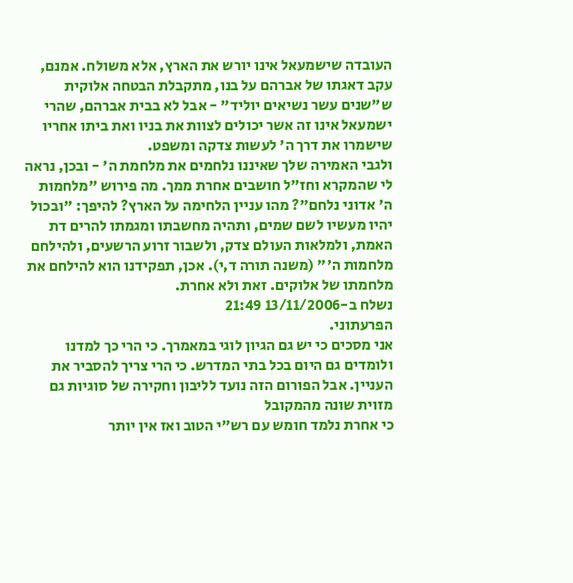העובדה שישמעאל אינו יורש את הארץ, אלא משולח. אמנם, עקב דאגתו של אברהם על בנו, מתקבלת הבטחה אלוקית ש"שנים עשר נשיאים יוליד" - אבל לא בבית אברהם, שהרי ישמעאל אינו זה אשר יכולים לצוות את בניו ואת ביתו אחריו שישמרו את דרך ה' לעשות צדקה ומשפט.
ולגבי האמירה שלך שאיננו נלחמים את מלחמת ה' - ובכן, נראה לי שהמקרא וחז"ל חושבים אחרת ממך. מה פירוש "מלחמות ה' אדוני נלחם"? מהו עניין הלחימה על הארץ? להיפך: "ובכול יהיו מעשיו לשם שמים, ותהיה מחשבתו ומגמתו להרים דת האמת, ולמלאות העולם צדק, ולשבור זרוע הרשעים, ולהילחם מלחמות ה'" (משנה תורה ד,י). אכן, תפקידנו הוא להילחם את מלחמתו של אלוקים. זאת ולא אחרת.
נשלח ב-13/11/2006 21:49
הפרעתוני.
אני מסכים כי יש גם הגיון לוגי במאמרך. כי הרי כך למדנו ולומדים גם היום בכל בתי המדרש. כי הרי צריך להסביר את העניין. אבל הפורום הזה נועד לליבון וחקירה של סוגיות גם מזוית שונה מהמקובל
כי אחרת נלמד חומש עם רש"י הטוב ואז אין יותר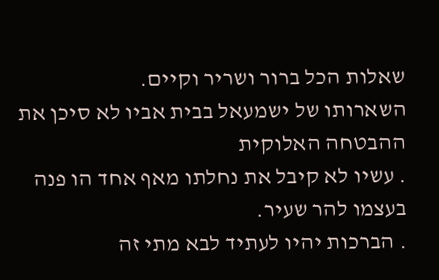שאלות הכל ברור ושריר וקיים.
השארותו של ישמעאל בבית אביו לא סיכן את ההבטחה האלוקית
. עשיו לא קיבל את נחלתו מאף אחד הו פנה בעצמו להר שעיר.
. הברכות יהיו לעתיד לבא מתי זה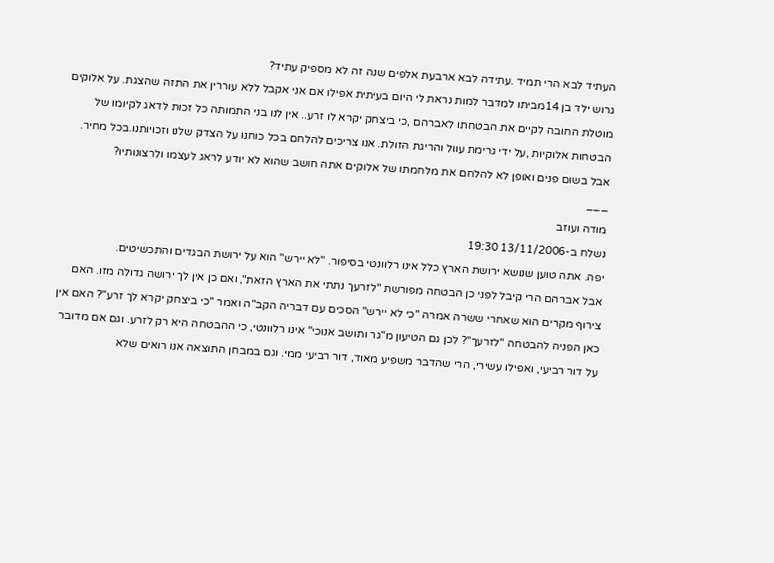העתיד לבא הרי תמיד .עתידה לבא ארבעת אלפים שנה זה לא מספיק עתיד?
גרוש ילד בן 14מביתו למדבר למות נראת לי היום בעיתית אפילו אם אני אקבל ללא עוררין את התזה שהצגת. על אלוקים מוטלת החובה לקיים את הבטחתו לאברהם ,כי ביצחק יקרא לו זרע.. אין לנו בני התמותה כל זכות לדאג לקיומו של הבטחות אלוקיות ,על ידי גרימת עוול והריגת הזולת. אנו צריכים להלחם בכל כוחנו על הצדק שלנו וזכויותנו.בכל מחיר. אבל בשום פנים ואופן לא להלחם את מלחמתו של אלוקים אתה חושב שהוא לא יודע לראג לעצמו ולרצונותיו?
___
מודה ועוזב
נשלח ב-13/11/2006 19:30
יפה. אתה טוען שנושא ירושת הארץ כלל אינו רלוונטי בסיפור. "לא יירש" הוא על ירושת הבגדים והתכשיטים.
אבל אברהם הרי קיבל לפני כן הבטחה מפורשת "לזרעך נתתי את הארץ הזאת", ואם כן אין לך ירושה גדולה מזו. האם צירוף מקרים הוא שאחרי ששרה אמרה "כי לא יירש" הסכים עם דבריה הקב"ה ואמר "כי ביצחק יקרא לך זרע"? האם אין כאן הפניה להבטחה "לזרעך"? לכן גם הטיעון מ"גר ותושב אנוכי" אינו רלוונטי, כי ההבטחה היא רק לזרע. וגם אם מדובר על דור רביעי, ואפילו עשירי, הרי שהדבר משפיע מאוד, דור רביעי ממי. וגם במבחן התוצאה אנו רואים שלא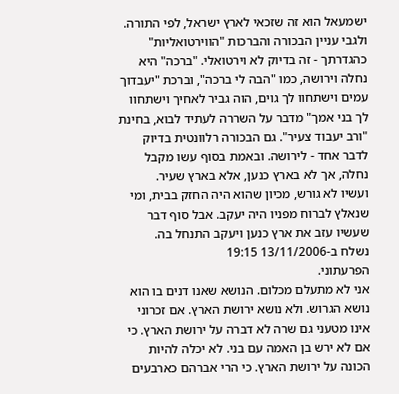ישמעאל הוא זה שזכאי לארץ ישראל, לפי התורה.
ולגבי עניין הבכורה והברכות "הווירטואליות" כהגדרתך - זה בדיוק לא וירטואלי. "ברכה" היא נחלה וירושה, כמו "הבה לי ברכה", וברכת "יעבדוך עמים וישתחוו לך גוים, הוה גביר לאחיך וישתחוו לך בני אמך" מדבר על השררה לעתיד לבוא, בחינת "ורב יעבוד צעיר". גם הבכורה רלוונטית בדיוק לדבר אחד - לירושה. ובאמת בסוף עשו מקבל נחלה, אך לא בארץ כנען, אלא בארץ שעיר.
ועשיו לא גורש, מכיון שהוא היה החזק בבית, ומי שנאלץ לברוח מפניו היה יעקב. אבל סוף דבר שעשיו עזב את ארץ כנען ויעקב התנחל בה.
נשלח ב-13/11/2006 19:15
הפרעתוני.
אני לא מתעלם מכלום. הנושא שאנו דנים בו הוא נושא הגרוש. ולא נושא ירושת הארץ. אם זכרוני אינו מטעני גם שרה לא דברה על ירושת הארץ. כי אם לא ירש בן האמה עם בני. לא יכלה להיות הכונה על ירושת הארץ. כי הרי אברהם כארבעים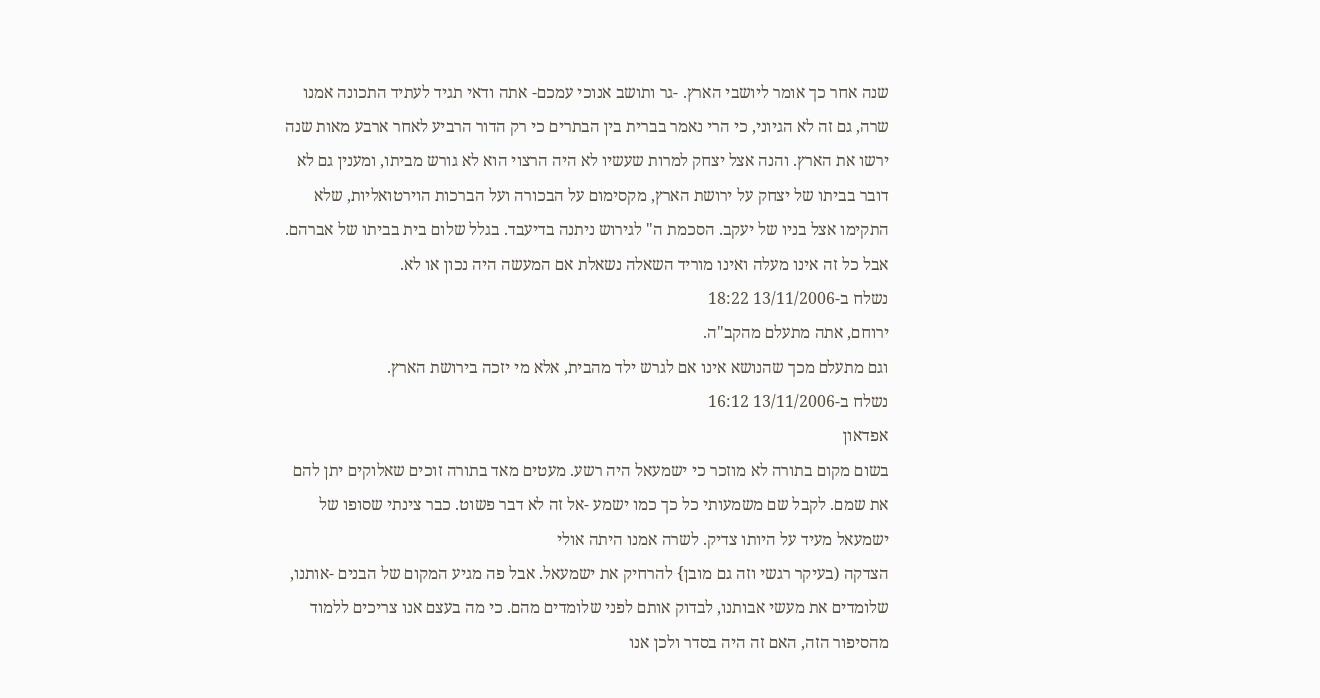שנה אחר כך אומר ליושבי הארץ. -גר ותושב אנוכי עמכם- אתה ודאי תגיד לעתיד התכונה אמנו שרה, גם זה לא הגיוני, כי הרי נאמר בברית בין הבתרים כי רק הדור הרביע לאחר ארבע מאות שנה ירשו את הארץ. והנה אצל יצחק למרות שעשיו לא היה הרצוי הוא לא גורש מביתו, ומענין גם לא דובר בביתו של יצחק על ירושת הארץ, מקסימום על הבכורה ועל הברכות הוירטואליות, שלא התקימו אצל בניו של יעקב. הסכמת ה" לגירוש ניתנה בדיעבד. בגלל שלום בית בביתו של אברהם.
אבל כל זה אינו מעלה ואינו מוריד השאלה נשאלת אם המעשה היה נכון או לא.
נשלח ב-13/11/2006 18:22
ירוחם, אתה מתעלם מהקב"ה.
וגם מתעלם מכך שהנושא אינו אם לגרש ילד מהבית, אלא מי יזכה בירושת הארץ.
נשלח ב-13/11/2006 16:12
אפדאון
בשום מקום בתורה לא מוזכר כי ישמעאל היה רשע. מעטים מאד בתורה זוכים שאלוקים יתן להם את שמם. לקבל שם משמעותי כל כך כמו ישמע -אל זה לא דבר פשוט. כבר צינתי שסופו של ישמעאל מעיד על היותו צדיק. לשרה אמנו היתה אולי
הצדקה (בעיקר רגשי וזה גם מובן} להרחיק את ישמעאל. אבל פה מגיע המקום של הבנים -אותנו, שלומדים את מעשי אבותנו, לבדוק אותם לפני שלומדים מהם. כי מה בעצם אנו צריכים ללמוד מהסיפור הזה, האם זה היה בסדר ולכן אנו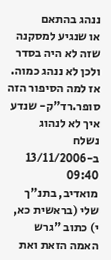ננהג בהתאם
או שנגיע למסקנה שזה לא היה בסדר ולכן לא ננהג כמוה. אז למה הסיפור הזה סופר.רד"ק- שנדע איך לא לנהוג
נשלח ב-13/11/2006 09:40
מואדיב, בתנ"ך שלי (בראשית כא, י) כתוב "גרש האמה הזאת ואת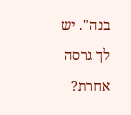בנה". יש לך גרסה אחרת?